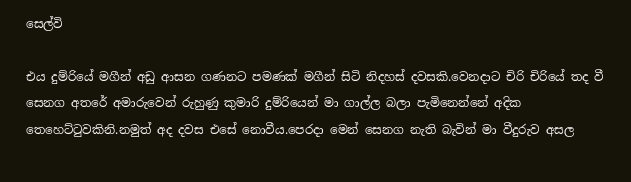සෙල්වි

එය දුම්රියේ මගීන් අඩු ආසන ගණනට පමණක් මගීන් සිටි නිදහස් දවසකි.වෙනදාට චිරි චිරියේ තද වී සෙනග අතරේ අමාරුවෙන් රුහුණු කුමාරි දුම්රියෙන් මා ගාල්ල බලා පැමිනෙන්නේ අදික තෙහෙට්ටුවකිනි.නමුත් අද දවස එසේ නොවීය.පෙරදා මෙන් සෙනග නැති බැවින් මා වීදුරුව අසල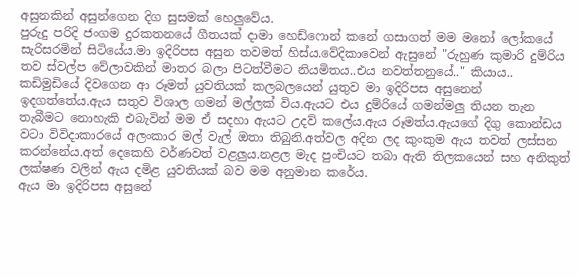අසුනකින් අසුන්ගෙන දිග සුසමක් හෙලුවේය.
පුරුදු පරිදි ජංගම දුරකතනයේ ගීතයක් දාමා හෙඩ්ෆොන් කනේ ගසාගත් මම මනෝ ලෝකයේ සැරිසරමින් සිටියේය.මා ඉදිරිපස අසුන තවමත් හිස්ය.වේදිකාවෙන් ඇසුනේ "රුහුණ කුමාරි දුම්රිය තව ස්වල්ප වේලාවකින් මාතර බලා පිටත්වීමට නියමිතය..එය නවත්තනුයේ.." කියාය..
කඩිමුඩියේ දිවගෙන ආ රූමත් යුවතියක් කලබලයෙන් යුතුව මා ඉදිරිපස අසුනෙන් ඉදගත්තේය.ඇය සතුව විශාල ගමන් මල්ලක් විය.ඇයට එය දුම්රියේ ගමන්මලු තියන තැන තැබීමට නොහැකි එබැවින් මම ඒ සදහා ඇයට උදව් කලේය.ඇය රූමත්ය.ඇයගේ දිගු කොන්ඩය වටා විවිදාකාරයේ අලංකාර මල් වැල් ඔතා තිබුනි.අත්වල අදින ලද කුංකුම ඇය තවත් ලස්සන කරන්නේය.අත් දෙකෙහි වර්ණවත් වළලුය.නළල මැද පුංචියට තබා ඇති තිලකයෙන් සහ අනිකුත් ලක්ෂණ වලින් ඇය දමිළ යුවතියක් බව මම අනුමාන කරේය.
ඇය මා ඉදිරිපස අසුනේ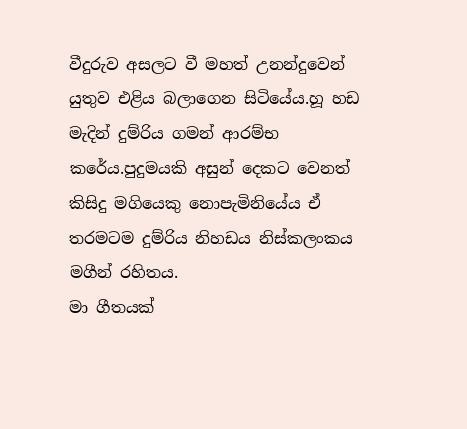වීදුරුව අසලට වී මහත් උනන්දුවෙන් යුතුව එළිය බලාගෙන සිටියේය.හූ හඩ මැදින් දුම්රිය ගමන් ආරම්භ කරේය.පුදුමයකි අසුන් දෙකට වෙනත් කිසිදු මගියෙකු නොපැමිනියේය ඒ තරමටම දුම්රිය නිහඩය නිස්කලංකය මගීන් රහිතය.
මා ගීතයක්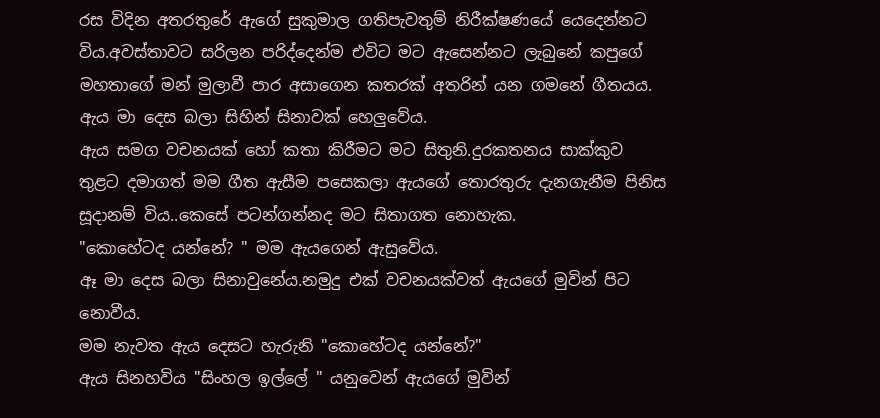රස විදින අතරතුරේ ඇගේ සුකුමාල ගතිපැවතුම් නිරීක්ෂණයේ යෙදෙන්නට විය.අවස්තාවට සරිලන පරිද්දෙන්ම එවිට මට ඇසෙන්නට ලැබුනේ කපුගේ මහතාගේ මන් මුලාවී පාර අසාගෙන කතරක් අතරින් යන ගමනේ ගීතයය.
ඇය මා දෙස බලා සිහින් සිනාවක් හෙලුවේය.
ඇය සමග වචනයක් හෝ කතා කිරීමට මට සිතුනි.දුරකතනය සාක්කුව තුළට දමාගත් මම ගීත ඇසීම පසෙකලා ඇයගේ තොරතුරු දැනගැනීම පිනිස සූදානම් විය..කෙසේ පටන්ගන්නද මට සිතාගත නොහැක.
"කොහේටද යන්නේ? " මම ඇයගෙන් ඇසුවේය.
ඈ මා දෙස බලා සිනාවුනේය.නමුදු එක් වචනයක්වත් ඇයගේ මුවින් පිට නොවීය.
මම නැවත ඇය දෙසට හැරුනි "කොහේටද යන්නේ?"
ඇය සිනහවිය "සිංහල ඉල්ලේ " යනුවෙන් ඇයගේ මුවින්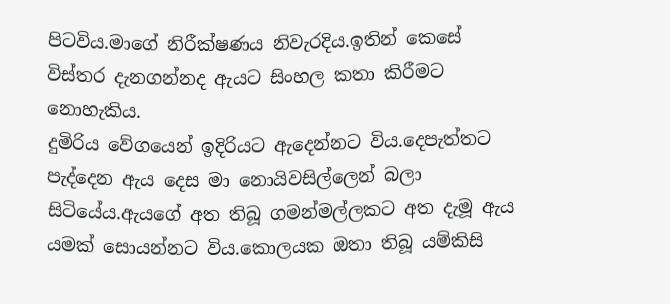පිටවිය.මාගේ නිරීක්ෂණය නිවැරදිය.ඉතින් කෙසේ විස්තර දැනගන්නද ඇයට සිංහල කතා කිරීමට නොහැකිය.
දුමිරිය වේගයෙන් ඉදිරියට ඇදෙන්නට විය.දෙපැත්තට පැද්දෙන ඇය දෙස මා නොයිවසිල්ලෙන් බලා සිටියේය.ඇයගේ අත තිබූ ගමන්මල්ලකට අත දැමූ ඇය යමක් සොයන්නට විය.කොලයක ඔතා තිබූ යම්කිසි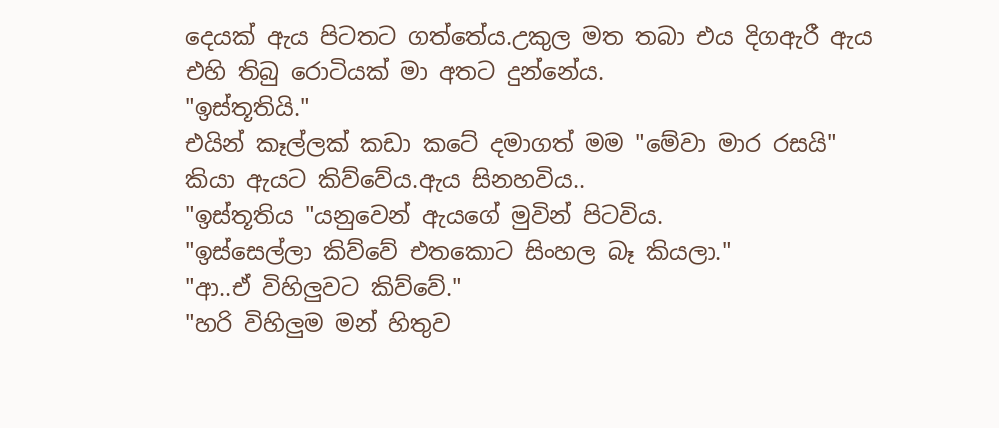දෙයක් ඇය පිටතට ගත්තේය.උකුල මත තබා එය දිගඇරී ඇය එහි තිබු රොටියක් මා අතට දුන්නේය.
"ඉස්තූතියි."
එයින් කෑල්ලක් කඩා කටේ දමාගත් මම "මේවා මාර රසයි" කියා ඇයට කිව්වේය.ඇය සිනහවිය..
"ඉස්තූතිය "යනුවෙන් ඇයගේ මුවින් පිටවිය.
"ඉස්සෙල්ලා කිව්වේ එතකොට සිංහල බෑ කියලා."
"ආ..ඒ විහිලුවට කිව්වේ."
"හරි විහිලුම මන් හිතුව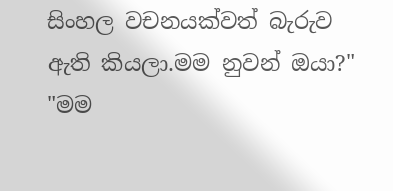සිංහල වචනයක්වත් බැරුව ඇති කියලා.මම නුවන් ඔයා?"
"මම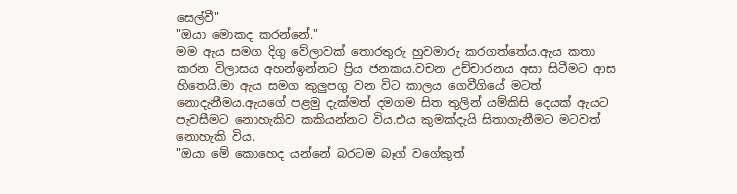සෙල්වී"
"ඔයා මොකද කරන්නේ."
මම ඇය සමග දිගු වේලාවක් තොරතුරු හුවමාරු කරගත්තේය.ඇය කතා කරන විලාසය අහන්ඉන්නට ප්‍රිය ජනකය.වචන උච්චාරනය අසා සිටීමට ආස හිතෙයි.මා ඇය සමග කුලුපගු වන විට කාලය ගෙවීගියේ මටත් නොදැනීමය.ඇයගේ පළමු දැක්මත් දමගම සිත තුලින් යම්කිසි දෙයක් ඇයට පැවසීමට නොහැකිව කකියන්නට විය.එය කුමක්දැයි සිතාගැනීමට මටවත් නොහැකි විය.
"ඔයා මේ කොහෙද යන්නේ බරටම බෑග් වගේකුත්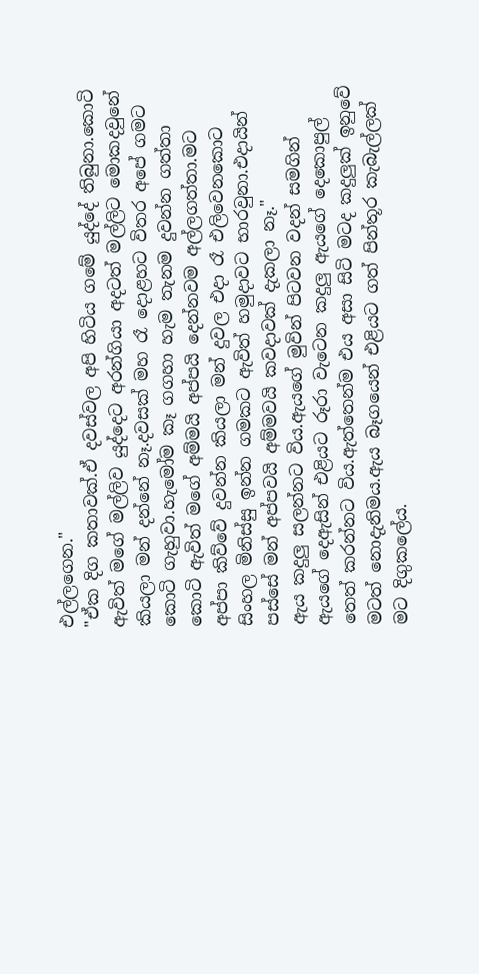එල්ලගෙන."
"ඒක දිග කතාවක්.ඒ දවස්වල අපි හිටිය ගමේ යුද්දේ තිබුනා.කොටි ඇවිත් මගේ මල්ලිව යුද්දෙට අරන්ගියා අදටත් මල්ලිට මොකදවුනේ කියලා මන් දන්නේ නෑ.දවසක් මහ රෑ දොළහට විතර අපේ ගමට කොටි ගැහුවා.හැමෝම කෑ ගගහා හැම තැනම දුවන්න ගත්තා කොටි ඇවිත් මගේ අම්මයි අප්පයි දෙන්නවම අල්ලගත්තා.මට අප්පා කිව්වේ දුවන්න කියලා මන් දුවල එදා රෑ එලිවෙනකොට සිංහල මිනිස්සු ඉන්න ගමකට ඇවිත් හමුදාවට භාරවුනා.එදායින් පස්සේ මන් අප්පවයි අම්මවයි කවදාවක් දැකලා නෑ."
ඇය කදුලු සලන්නට විය.ඇයගේ මුවින් පිටවන වදන් සමගින් ඇයගේ දෙඇසින් එළියට රූරා වැටෙන කදුලු ඇයගේ දෙකොපුල් තෙත් කරන්නට විය.ඇත්තෙන්ම එය අසා සිටි මටද කදුලුක් ඉනුවේ මටත් නොදැනිමය.ඇය බෑගයෙන් එළියට ගත් පින්තූර කැබැල්ලක් මට දිගුකලේය.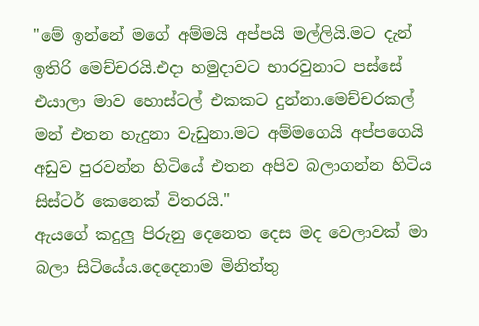"මේ ඉන්නේ මගේ අම්මයි අප්පයි මල්ලියි.මට දැන් ඉතිරි මෙච්චරයි.එදා හමුදාවට භාරවුනාට පස්සේ එයාලා මාව හොස්ටල් එකකට දුන්නා.මෙච්චරකල් මන් එතන හැදුනා වැඩුනා.මට අම්මගෙයි අප්පගෙයි අඩුව පුරවන්න හිටියේ එතන අපිව බලාගන්න හිටිය සිස්ටර් කෙනෙක් විතරයි."
ඇයගේ කදුලු පිරුනු දෙනෙත දෙස මද වෙලාවක් මා බලා සිටියේය.දෙදෙනාම මිනිත්තු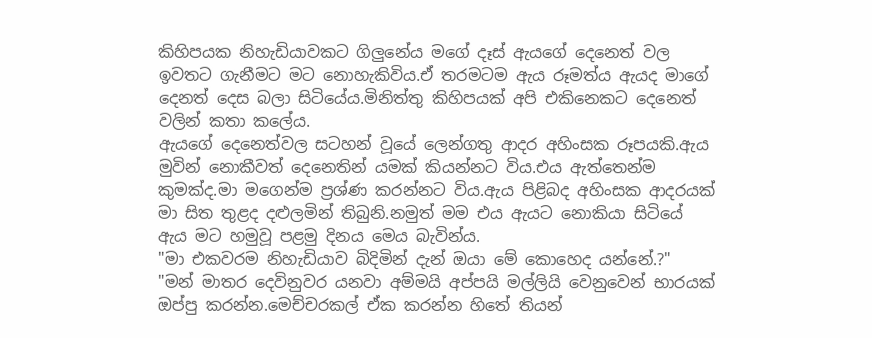කිහිපයක නිහැඩියාවකට ගිලුනේය මගේ දෑස් ඇයගේ දෙනෙත් වල ඉවතට ගැනීමට මට නොහැකිවිය.ඒ තරමටම ඇය රූමත්ය ඇයද මාගේ දෙනත් දෙස බලා සිටියේය.මිනිත්තු කිහිපයක් අපි එකිනෙකට දෙනෙත් වලින් කතා කලේය.
ඇයගේ දෙනෙත්වල සටහන් වූයේ ලෙන්ගතු ආදර අහිංසක රූපයකි.ඇය මුවින් නොකීවත් දෙනෙතින් යමක් කියන්නට විය.එය ඇත්තෙන්ම කුමක්ද.මා මගෙන්ම ප්‍රශ්ණ කරන්නට විය.ඇය පිළිබද අහිංසක ආදරයක් මා සිත තුළද දළුලමින් තිබුනි.නමුත් මම එය ඇයට නොකියා සිටියේ ඇය මට හමුවූ පළමු දිනය මෙය බැවින්ය.
"මා එකවරම නිහැඩියාව බිදිමින් දැන් ඔයා මේ කොහෙද යන්නේ.?"
"මන් මාතර දෙවිනුවර යනවා අම්මයි අප්පයි මල්ලියි වෙනුවෙන් භාරයක් ඔප්පු කරන්න.මෙච්චරකල් ඒක කරන්න හිතේ තියන්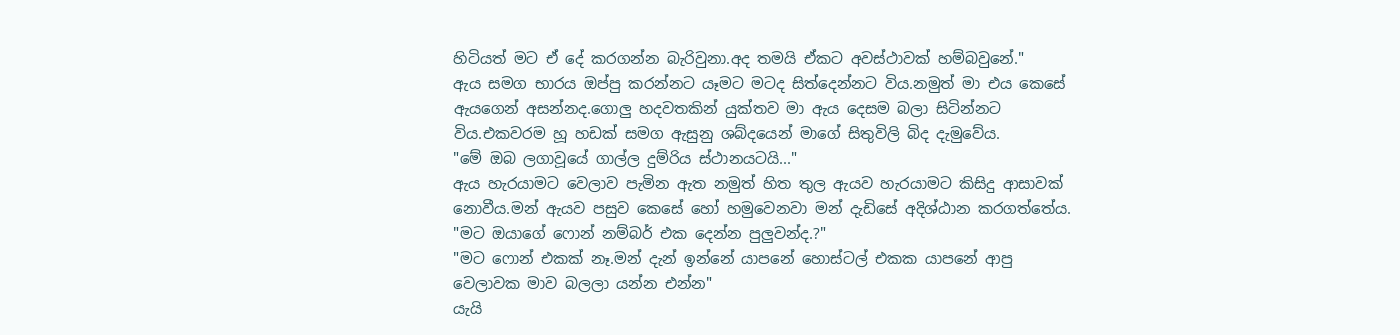හිටියත් මට ඒ දේ කරගන්න බැරිවුනා.අද තමයි ඒකට අවස්ථාවක් හම්බවුනේ."
ඇය සමග භාරය ඔප්පු කරන්නට යෑමට මටද සිත්දෙන්නට විය.නමුත් මා එය කෙසේ ඇයගෙන් අසන්නද.ගොලු හදවතකින් යුක්තව මා ඇය දෙසම බලා සිටින්නට විය.එකවරම හූ හඩක් සමග ඇසුනු ශබ්දයෙන් මාගේ සිතුවිලි බිද දැමුවේය.
"මේ ඔබ ලගාවූයේ ගාල්ල දුම්රිය ස්ථානයටයි..."
ඇය හැරයාමට වෙලාව පැමින ඇත නමුත් හිත තුල ඇයව හැරයාමට කිසිදු ආසාවක් නොවීය.මන් ඇයව පසුව කෙසේ හෝ හමුවෙනවා මන් දැඩිසේ අදිශ්ඨාන කරගත්තේය.
"මට ඔයාගේ ෆොන් නම්බර් එක දෙන්න පුලුවන්ද.?"
"මට ෆොන් එකක් නෑ.මන් දැන් ඉන්නේ යාපනේ හොස්ටල් එකක යාපනේ ආපු වෙලාවක මාව බලලා යන්න එන්න"
යැයි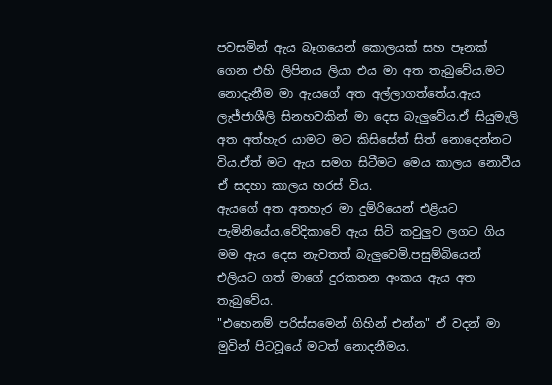පවසමින් ඇය බෑගයෙන් කොලයක් සහ පෑනක් ගෙන එහි ලිපිනය ලියා එය මා අත තැබුවේය.මට නොදැනීම මා ඇයගේ අත අල්ලාගත්තේය.ඇය ලැජ්ජාශීලි සිනහවකින් මා දෙස බැලුවේය.ඒ සියුමැලි අත අත්හැර යාමට මට කිසිසේත් සිත් නොදෙන්නට විය.ඒත් මට ඇය සමග සිටීමට මෙය කාලය නොවීය ඒ සදහා කාලය හරස් විය.
ඇයගේ අත අතහැර මා දුම්රියෙන් එළියට පැමිනියේය.වේදිකාවේ ඇය සිටි කවුලුව ලගට ගිය මම ඇය දෙස නැවතත් බැලුවෙමි.පසුම්බියෙන් එලියට ගත් මාගේ දුරකතන අංකය ඇය අත තැබුවේය.
"එහෙනම් පරිස්සමෙන් ගිහින් එන්න" ඒ වදන් මා මුවින් පිටවූයේ මටත් නොදනීමය.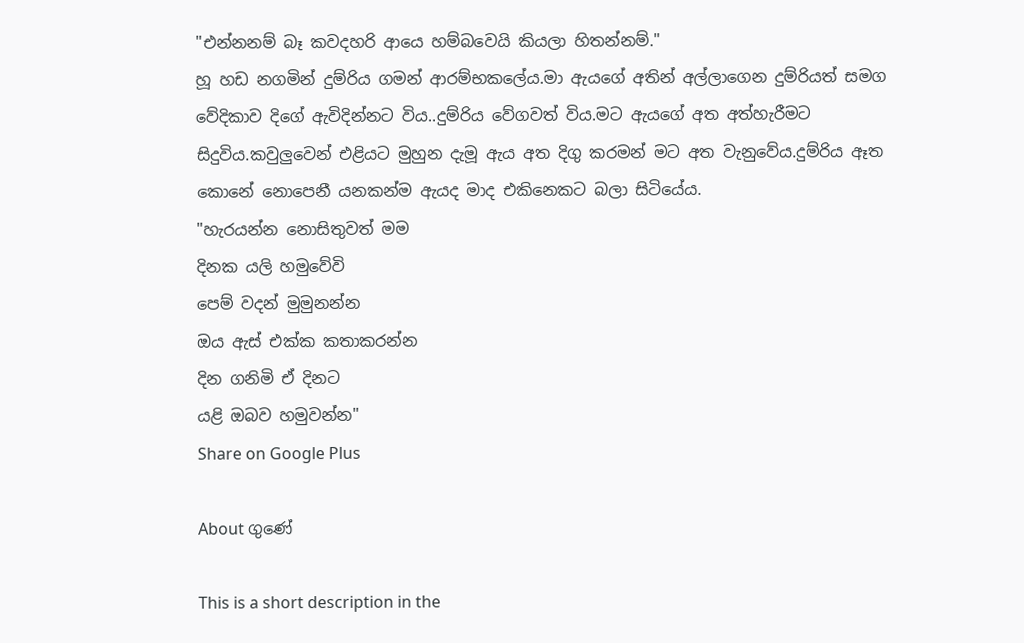"එන්නනම් බෑ කවදහරි ආයෙ හම්බවෙයි කියලා හිතන්නම්."
හූ හඩ නගමින් දුම්රිය ගමන් ආරම්භකලේය.මා ඇයගේ අතින් අල්ලාගෙන දුම්රියත් සමග වේදිකාව දිගේ ඇවිදින්නට විය..දුම්රිය වේගවත් විය.මට ඇයගේ අත අත්හැරීමට සිදුවිය.කවුලුවෙන් එළියට මුහුන දැමූ ඇය අත දිගු කරමන් මට අත වැනුවේය.දුම්රිය ඈත කොනේ නොපෙනී යනකන්ම ඇයද මාද එකිනෙකට බලා සිටියේය.
"හැරයන්න නොසිතුවත් මම
දිනක යලි හමුවේවි
පෙම් වදන් මුමුනන්න
ඔය ඇස් එක්ක කතාකරන්න
දින ගනිමි ඒ දිනට
යළි ඔබව හමුවන්න"
Share on Google Plus

About ගුණේ

This is a short description in the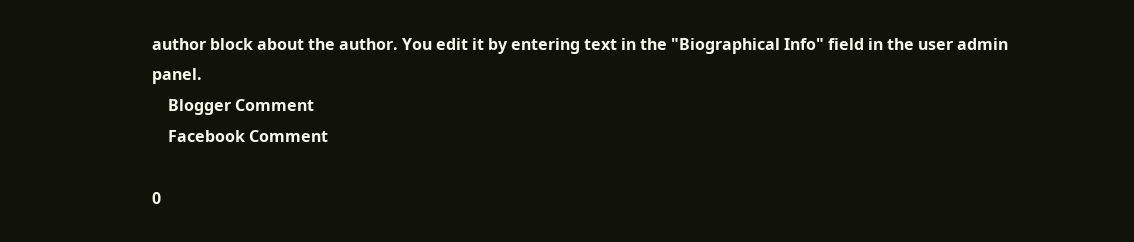author block about the author. You edit it by entering text in the "Biographical Info" field in the user admin panel.
    Blogger Comment
    Facebook Comment

0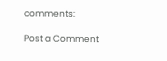comments:

Post a Comment